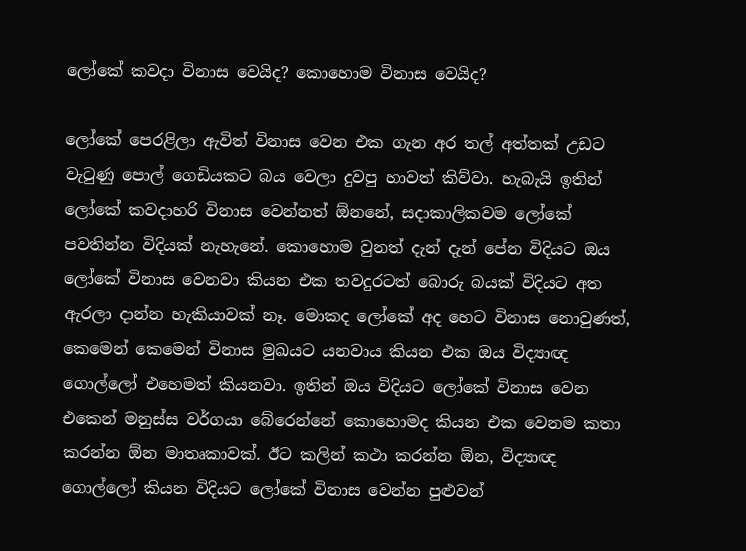ලෝකේ කවදා විනාස වෙයිද? කොහොම විනාස වෙයිද?

ලෝකේ පෙරළිලා ඇවිත් විනාස වෙන එක ගැන අර තල් අත්තක් උඩට වැටුණු පොල් ගෙඩියකට බය වෙලා දුවපු හාවත් කිව්වා. හැබැයි ඉතින් ලෝකේ කවදාහරි විනාස වෙන්නත් ඕනනේ, සදාකාලිකවම ලෝකේ පවතින්න විදියක් නැහැනේ. කොහොම වුනත් දැන් දැන් පේන විදියට ඔය ලෝකේ විනාස වෙනවා කියන එක තවදුරටත් බොරු බයක් විදියට අත ඇරලා දාන්න හැකියාවක් නෑ. මොකද ලෝකේ අද හෙට විනාස නොවුණත්, කෙමෙන් කෙමෙන් විනාස මුඛයට යනවාය කියන එක ඔය විද්‍යාඥ ගොල්ලෝ එහෙමත් කියනවා. ඉතින් ඔය විදියට ලෝකේ විනාස වෙන එකෙන් මනුස්ස වර්ගයා බේරෙන්නේ කොහොමද කියන එක වෙනම කතා කරන්න ඕන මාතෘකාවක්. ඊට කලින් කථා කරන්න ඕන, විද්‍යාඥ ගොල්ලෝ කියන විදියට ලෝකේ විනාස වෙන්න පුළුවන්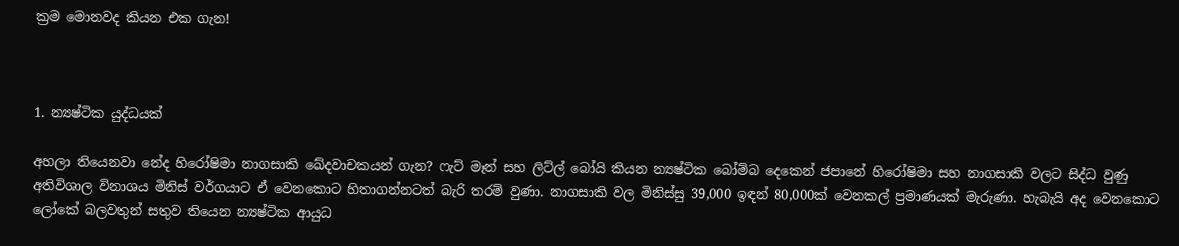ක්‍රම මොනවද කියන එක ගැන!



1. න්‍යෂ්ටික යුද්ධයක්

අහලා තියෙනවා නේද හිරෝෂිමා නාගසාකි ඛේදවාචකයන් ගැන? ෆැට් මෑන් සහ ලිට්ල් බෝයි කියන න්‍යෂ්ටික බෝම්බ දෙකෙන් ජපානේ හිරෝෂිමා සහ නාගසාකි වලට සිද්ධ වුණු අතිවිශාල විනාශය මිනිස් වර්ගයාට ඒ වෙනකොට හිතාගන්නටත් බැරි තරම් වුණා. නාගසාකි වල මිනිස්සු 39,000 ඉඳන් 80,000ක් වෙනකල් ප්‍රමාණයක් මැරුණා. හැබැයි අද වෙනකොට ලෝකේ බලවතුන් සතුව තියෙන න්‍යෂ්ටික ආයුධ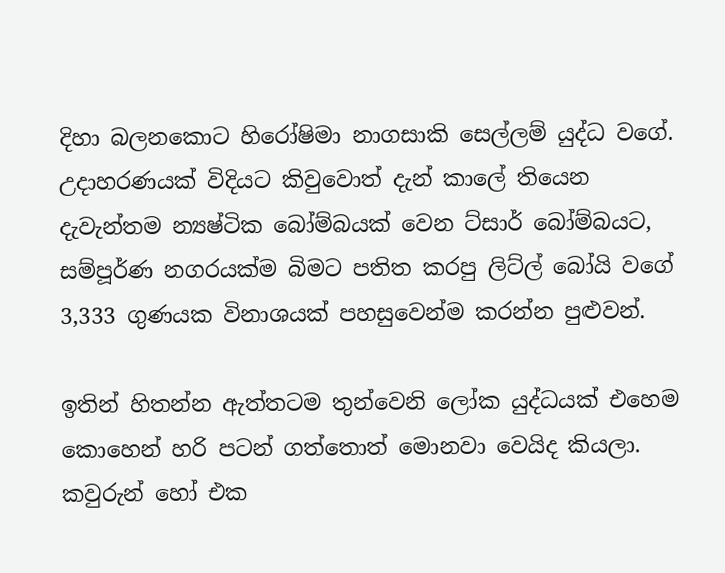දිහා බලනකොට හිරෝෂිමා නාගසාකි සෙල්ලම් යුද්ධ වගේ. උදාහරණයක් විදියට කිවුවොත් දැන් කාලේ තියෙන දැවැන්තම න්‍යෂ්ටික බෝම්බයක් වෙන ට්සාර් බෝම්බයට, සම්පූර්ණ නගරයක්ම බිමට පතිත කරපු ලිට්ල් බෝයි වගේ 3,333 ගුණයක විනාශයක් පහසුවෙන්ම කරන්න පුළුවන්.

ඉතින් හිතන්න ඇත්තටම තුන්වෙනි ලෝක යුද්ධයක් එහෙම කොහෙන් හරි පටන් ගත්තොත් මොනවා වෙයිද කියලා. කවුරුන් හෝ එක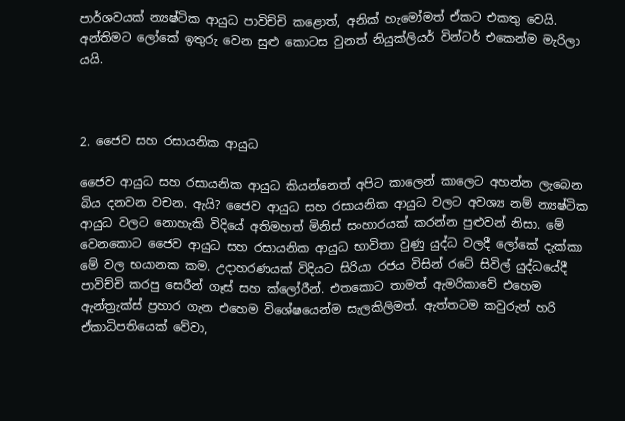පාර්ශවයක් න්‍යෂ්ටික ආයුධ පාවිච්චි කළොත්, අනික් හැමෝමත් ඒකට එකතු වෙයි. අන්තිමට ලෝකේ ඉතුරු වෙන සුළු කොටස වුනත් නියුක්ලියර් වින්ටර් එකෙන්ම මැරිලා යයි.



2. ජෛව සහ රසායනික ආයුධ

ජෛව ආයුධ සහ රසායනික ආයුධ කියන්නෙත් අපිට කාලෙන් කාලෙට අහන්න ලැබෙන බිය දනවන වචන. ඇයි? ජෛව ආයුධ සහ රසායනික ආයුධ වලට අවශ්‍ය නම් න්‍යෂ්ටික ආයුධ වලට නොහැකි විදියේ අතිමහත් මිනිස් සංහාරයක් කරන්න පුළුවන් නිසා. මේ වෙනකොට ජෛව ආයුධ සහ රසායනික ආයුධ භාවිතා වුණු යුද්ධ වලදී ලෝකේ දැක්කා මේ වල භයානක කම. උදාහරණයක් විදියට සිරියා රජය විසින් රටේ සිවිල් යුද්ධයේදී පාවිච්චි කරපු සෙරීන් ගෑස් සහ ක්ලෝරීන්. එතකොට තාමත් ඇමරිකාවේ එහෙම ඇන්ත්‍රැක්ස් ප්‍රහාර ගැන එහෙම විශේෂයෙන්ම සැලකිලිමත්. ඇත්තටම කවුරුන් හරි ඒකාධිපතියෙක් වේවා,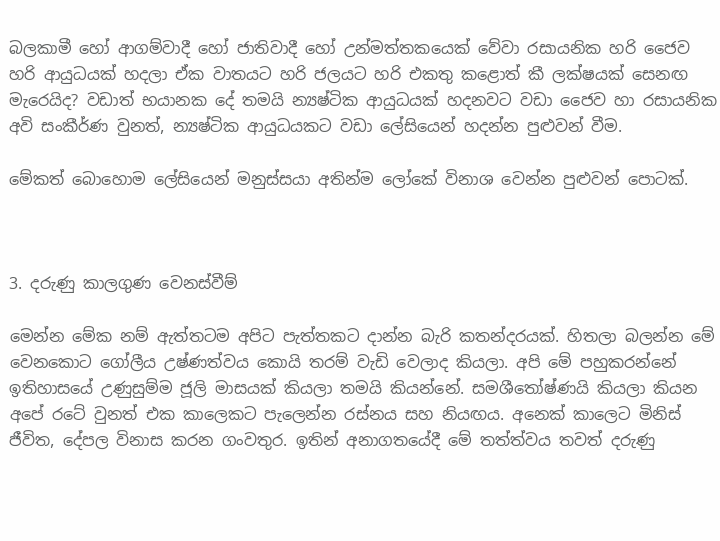බලකාමී හෝ ආගම්වාදී හෝ ජාතිවාදී හෝ උන්මත්තකයෙක් වේවා රසායනික හරි ජෛව හරි ආයුධයක් හදලා ඒක වාතයට හරි ජලයට හරි එකතු කළොත් කී ලක්ෂයක් සෙනඟ මැරෙයිද? වඩාත් භයානක දේ තමයි න්‍යෂ්ටික ආයුධයක් හදනවට වඩා ජෛව හා රසායනික අවි සංකීර්ණ වුනත්, න්‍යෂ්ටික ආයුධයකට වඩා ලේසියෙන් හදන්න පුළුවන් වීම.

මේකත් බොහොම ලේසියෙන් මනුස්සයා අතින්ම ලෝකේ විනාශ වෙන්න පුළුවන් පොටක්.



3. දරුණු කාලගුණ වෙනස්වීම්

මෙන්න මේක නම් ඇත්තටම අපිට පැත්තකට දාන්න බැරි කතන්දරයක්. හිතලා බලන්න මේ වෙනකොට ගෝලීය උෂ්ණත්වය කොයි තරම් වැඩි වෙලාද කියලා. අපි මේ පහුකරන්නේ ඉතිහාසයේ උණුසුම්ම ජූලි මාසයක් කියලා තමයි කියන්නේ. සමශීතෝෂ්ණයි කියලා කියන අපේ රටේ වුනත් එක කාලෙකට පැලෙන්න රස්නය සහ නියඟය. අනෙක් කාලෙට මිනිස් ජීවිත, දේපල විනාස කරන ගංවතුර. ඉතින් අනාගතයේදී මේ තත්ත්වය තවත් දරුණු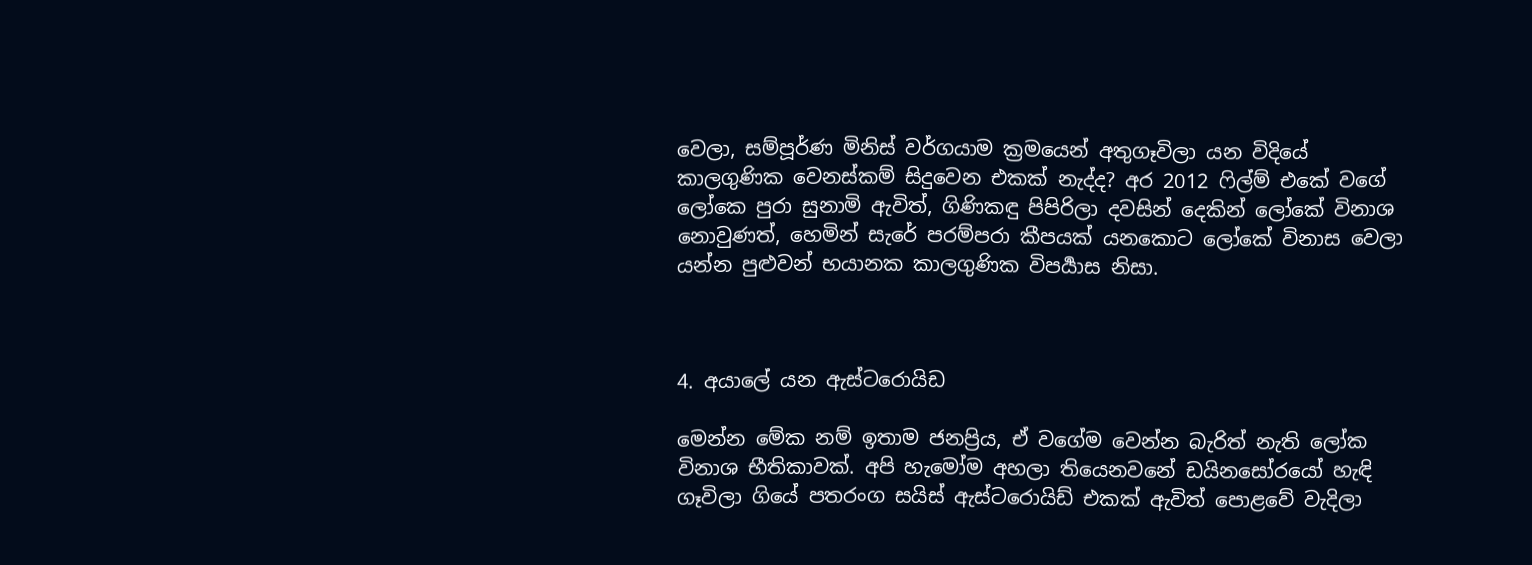වෙලා, සම්පූර්ණ මිනිස් වර්ගයාම ක්‍රමයෙන් අතුගෑවිලා යන විදියේ කාලගුණික වෙනස්කම් සිදුවෙන එකක් නැද්ද? අර 2012 ෆිල්ම් එකේ වගේ ලෝකෙ පුරා සුනාමි ඇවිත්, ගිණිකඳු පිපිරිලා දවසින් දෙකින් ලෝකේ විනාශ නොවුණත්, හෙමින් සැරේ පරම්පරා කීපයක් යනකොට ලෝකේ විනාස වෙලා යන්න පුළුවන් භයානක කාලගුණික විපර්‍යාස නිසා.



4. අයාලේ යන ඇස්ටරොයිඩ

මෙන්න මේක නම් ඉතාම ජනප්‍රිය, ඒ වගේම වෙන්න බැරිත් නැති ලෝක විනාශ භීතිකාවක්. අපි හැමෝම අහලා තියෙනවනේ ඩයිනසෝරයෝ හැඳි ගෑවිලා ගියේ පතරංග සයිස් ඇස්ටරොයිඩ් එකක් ඇවිත් පොළවේ වැදිලා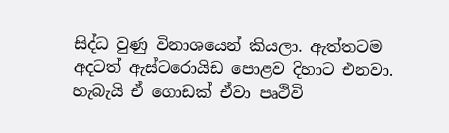සිද්ධ වුණු විනාශයෙන් කියලා. ඇත්තටම අදටත් ඇස්ටරොයිඩ පොළව දිහාට එනවා. හැබැයි ඒ ගොඩක් ඒවා පෘථිවි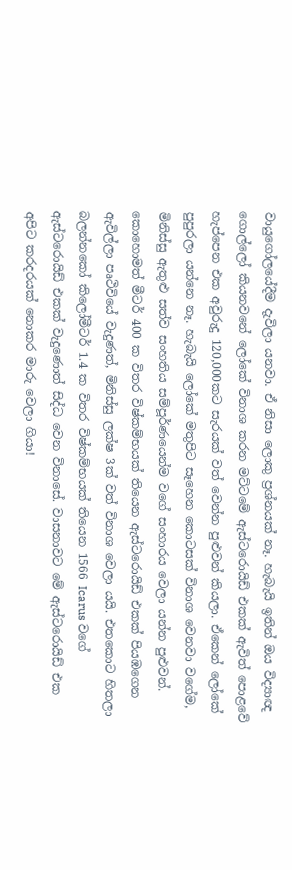වායුගෝලයේදීම දැවිලා යනවා. ඒ නිසා ලොකු ප්‍රශ්නයක් නෑ. හැබැයි ඉතින් ඔය විද්‍යාඥ ගොල්ලෝ කියනවනේ ලෝකේ විනාශ කරන මට්ටමේ ඇස්ටරොයිඩ් එකක් ඇවිත් පොළවේ හැප්පෙන එක අවුරුදු 120,000කට සැරයක් වත් වෙන්න පුළුවන් කියලා. ඒකෙන් ලෝකේ පුපුරලා යන්නෙ නෑ. හැබැයි ලෝකේ මතුපිට සෑහෙන කොටසක් විනාශ වෙනවා වගේම, මිනිස්සු ඇතුළු සත්ව සංහතිය සම්පූර්ණයෙන්ම වගේ සංහාරය වෙලා යන්න පුළුවන්. කොහොමත් මීටර් 400 ක විතර විෂ්කම්භයක් තියෙන ඇස්ටරොයිඩ් එකක් පියඹගෙන ඇවිල්ලා පෘථිවියේ වැදුණත්, මිනිස්සු ලක්ෂ 3ක් වත් විනාශ වෙලා යයි. එතකොට හිතලා බලන්නකෝ කිලෝමීටර් 1.4 ක විතර විෂ්කම්භයක් තියෙන 1566 Icarus වගේ ඇස්ටරොයිඩ් එකක් වැදුණොත් සිද්ධ වෙන විනාසේ. වාසනාවට මේ ඇස්ටරොයිඩ් එක අපිට කරදරයක් නොකර මාරු වෙලා ගියා!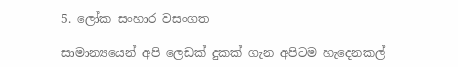5. ලෝක සංහාර වසංගත

සාමාන්‍යයෙන් අපි ලෙඩක් දුකක් ගැන අපිටම හැදෙනකල්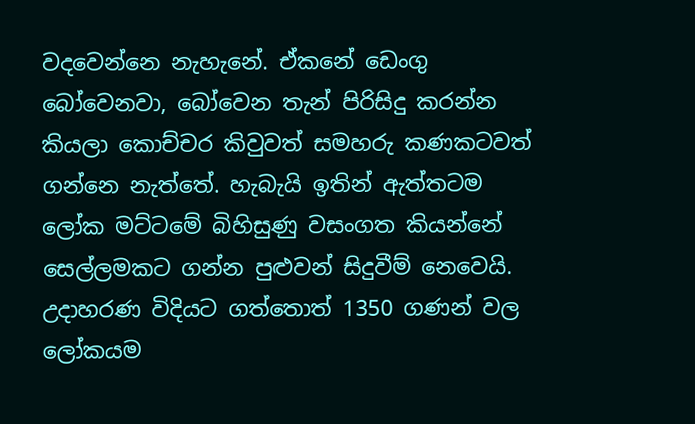වදවෙන්නෙ නැහැනේ. ඒකනේ ඩෙංගු බෝවෙනවා, බෝවෙන තැන් පිරිසිදු කරන්න කියලා කොච්චර කිවුවත් සමහරු කණකටවත් ගන්නෙ නැත්තේ. හැබැයි ඉතින් ඇත්තටම ලෝක මට්ටමේ බිහිසුණු වසංගත කියන්නේ සෙල්ලමකට ගන්න පුළුවන් සිදුවීම් නෙවෙයි. උදාහරණ විදියට ගත්තොත් 1350 ගණන් වල ලෝකයම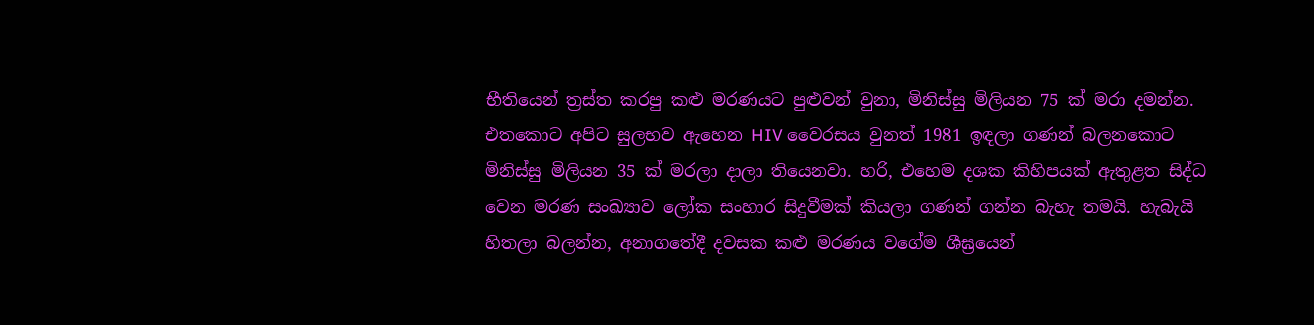භීතියෙන් ත්‍රස්ත කරපු කළු මරණයට පුළුවන් වුනා, මිනිස්සු මිලියන 75 ක් මරා දමන්න. එතකොට අපිට සුලභව ඇහෙන HIV වෛරසය වුනත් 1981 ඉඳලා ගණන් බලනකොට මිනිස්සු මිලියන 35 ක් මරලා දාලා තියෙනවා. හරි, එහෙම දශක කිහිපයක් ඇතුළත සිද්ධ වෙන මරණ සංඛ්‍යාව ලෝක සංහාර සිදුවීමක් කියලා ගණන් ගන්න බැහැ තමයි. හැබැයි හිතලා බලන්න, අනාගතේදී දවසක කළු මරණය වගේම ශීඝ්‍රයෙන්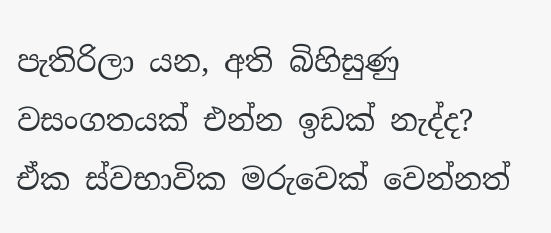පැතිරිලා යන, අති බිහිසුණු වසංගතයක් එන්න ඉඩක් නැද්ද? ඒක ස්වභාවික මරුවෙක් වෙන්නත්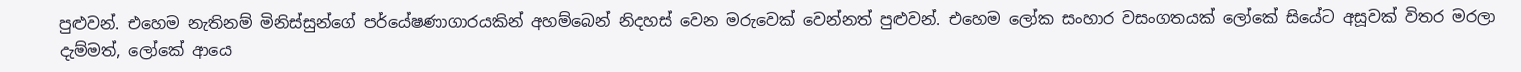පුළුවන්. එහෙම නැතිනම් මිනිස්සුන්ගේ පර්යේෂණාගාරයකින් අහම්බෙන් නිදහස් වෙන මරුවෙක් වෙන්නත් පුළුවන්. එහෙම ලෝක සංහාර වසංගතයක් ලෝකේ සියේට අසූවක් විතර මරලා දැම්මත්, ලෝකේ ආයෙ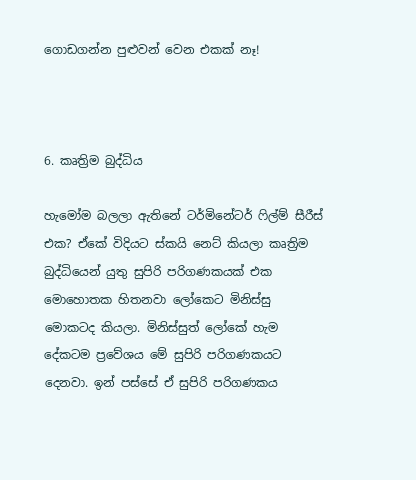ගොඩගන්න පුළුවන් වෙන එකක් නෑ!



6. කෘත්‍රිම බුද්ධිය

හැමෝම බලලා ඇතිනේ ටර්මිනේටර් ෆිල්ම් සීරීස් එක? ඒකේ විදියට ස්කයි නෙට් කියලා කෘත්‍රිම බුද්ධියෙන් යුතු සුපිරි පරිගණකයක් එක මොහොතක හිතනවා ලෝකෙට මිනිස්සු මොකටද කියලා. මිනිස්සුත් ලෝකේ හැම දේකටම ප්‍රවේශය මේ සුපිරි පරිගණකයට දෙනවා. ඉන් පස්සේ ඒ සුපිරි පරිගණකය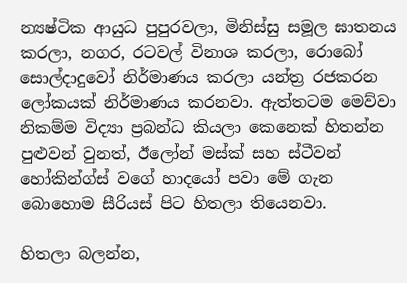න්‍යෂ්ටික ආයුධ පුපුරවලා, මිනිස්සු සමූල ඝාතනය කරලා, නගර, රටවල් විනාශ කරලා, රොබෝ සොල්දාදුවෝ නිර්මාණය කරලා යන්ත්‍ර රජකරන ලෝකයක් නිර්මාණය කරනවා. ඇත්තටම මෙව්වා නිකම්ම විද්‍යා ප්‍රබන්ධ කියලා කෙනෙක් හිතන්න පුළුවන් වුනත්, ඊලෝන් මස්ක් සහ ස්ටීවන් හෝකින්ග්ස් වගේ හාදයෝ පවා මේ ගැන බොහොම සීරියස් පිට හිතලා තියෙනවා.

හිතලා බලන්න,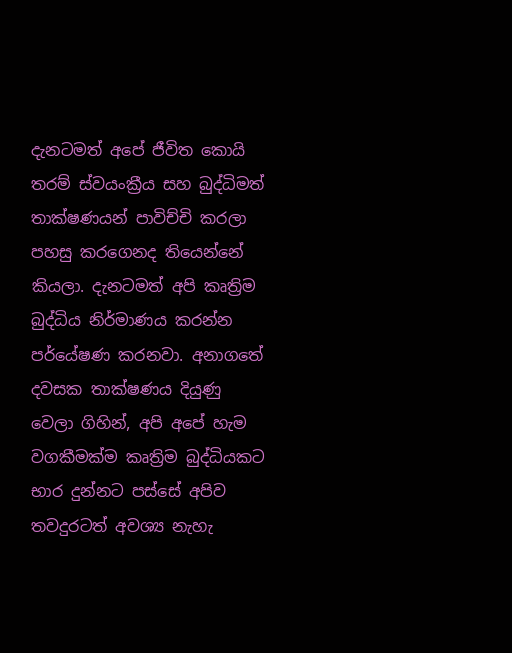දැනටමත් අපේ ජීවිත කොයි තරම් ස්වයංක්‍රීය සහ බුද්ධිමත් තාක්ෂණයන් පාවිච්චි කරලා පහසු කරගෙනද තියෙන්නේ කියලා. දැනටමත් අපි කෘත්‍රිම බුද්ධිය නිර්මාණය කරන්න පර්යේෂණ කරනවා. අනාගතේ දවසක තාක්ෂණය දියුණු වෙලා ගිහින්, අපි අපේ හැම වගකීමක්ම කෘත්‍රිම බුද්ධියකට භාර දුන්නට පස්සේ අපිව තවදුරටත් අවශ්‍ය නැහැ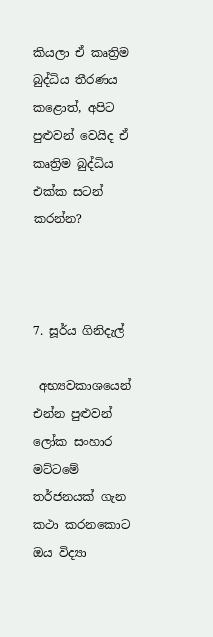කියලා ඒ කෘත්‍රිම බුද්ධිය තීරණය කළොත්, අපිට පුළුවන් වෙයිද ඒ කෘත්‍රිම බුද්ධිය එක්ක සටන් කරන්න?



7. සූර්ය ගිනිදැල්

 අභ්‍යවකාශයෙන් එන්න පුළුවන් ලෝක සංහාර මට්ටමේ තර්ජනයක් ගැන කථා කරනකොට ඔය විද්‍යා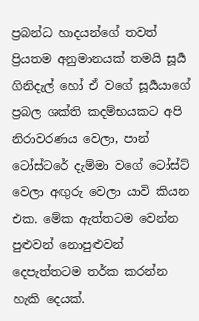ප්‍රබන්ධ හාදයන්ගේ තවත් ප්‍රියතම අනුමානයක් තමයි සූර්‍ය ගිනිදැල් හෝ ඒ වගේ සූර්‍යයාගේ ප්‍රබල ශක්ති කදම්භයකට අපි නිරාවරණය වෙලා, පාන් ටෝස්ටරේ දැම්මා වගේ ටෝස්ට් වෙලා අඟුරු වෙලා යාවි කියන එක. මේක ඇත්තටම වෙන්න පුළුවන් නොපුළුවන් දෙපැත්තටම තර්ක කරන්න හැකි දෙයක්.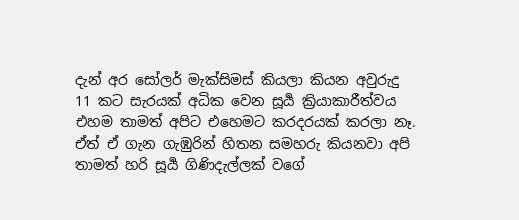දැන් අර සෝලර් මැක්සිමස් කියලා කියන අවුරුදු 11 කට සැරයක් අධික වෙන සූර්‍ය ක්‍රියාකාරීත්වය එහම තාමත් අපිට එහෙමට කරදරයක් කරලා නෑ. ඒත් ඒ ගැන ගැඹුරින් හිතන සමහරු කියනවා අපි තාමත් හරි සූර්‍ය ගිණිදැල්ලක් වගේ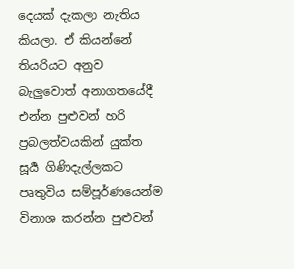දෙයක් දැකලා නැතිය කියලා. ඒ කියන්නේ තියරියට අනුව බැලුවොත් අනාගතයේදී එන්න පුළුවන් හරි ප්‍රබලත්වයකින් යුක්ත සූර්‍ය ගිණිදැල්ලකට පෘතුවිය සම්පූර්ණයෙන්ම විනාශ කරන්න පුළුවන්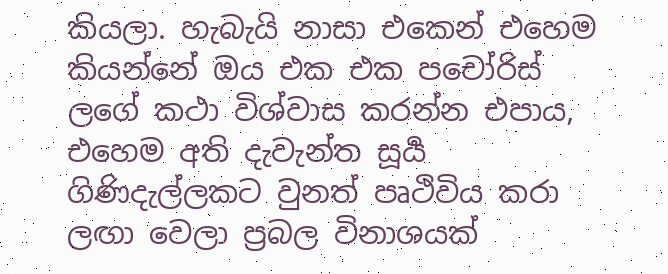කියලා. හැබැයි නාසා එකෙන් එහෙම කියන්නේ ඔය එක එක පචෝරිස් ලගේ කථා විශ්වාස කරන්න එපාය, එහෙම අති දැවැන්ත සූර්‍ය ගිණිදැල්ලකට වුනත් පෘථිවිය කරා ලඟා වෙලා ප්‍රබල විනාශයක්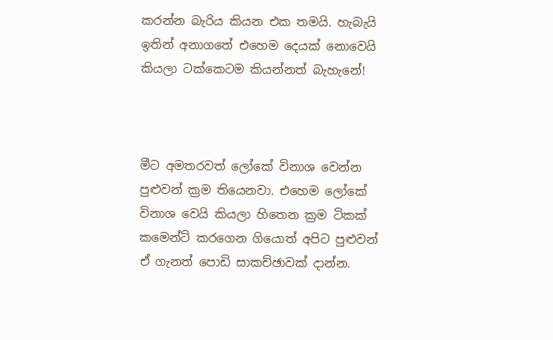කරන්න බැරිය කියන එක තමයි. හැබැයි ඉතින් අනාගතේ එහෙම දෙයක් නොවෙයි කියලා ටක්කෙටම කියන්නත් බැහැනේ!



මීට අමතරවත් ලෝකේ විනාශ වෙන්න පුළුවන් ක්‍රම තියෙනවා. එහෙම ලෝකේ විනාශ වෙයි කියලා හිතෙන ක්‍රම ටිකක් කමෙන්ට් කරගෙන ගියොත් අපිට පුළුවන් ඒ ගැනත් පොඩි සාකච්ඡාවක් දාන්න.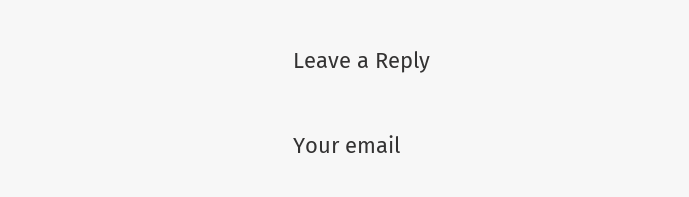Leave a Reply

Your email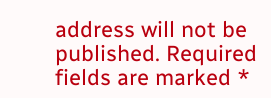address will not be published. Required fields are marked *